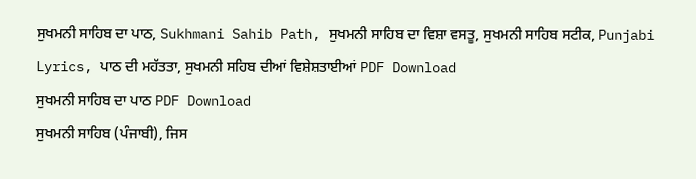ਸੁਖਮਨੀ ਸਾਹਿਬ ਦਾ ਪਾਠ, Sukhmani Sahib Path, ਸੁਖਮਨੀ ਸਾਹਿਬ ਦਾ ਵਿਸ਼ਾ ਵਸਤੂ, ਸੁਖਮਨੀ ਸਾਹਿਬ ਸਟੀਕ, Punjabi Lyrics, ਪਾਠ ਦੀ ਮਹੱਤਤਾ, ਸੁਖਮਨੀ ਸਹਿਬ ਦੀਆਂ ਵਿਸ਼ੇਸ਼ਤਾਈਆਂ PDF Download
ਸੁਖਮਨੀ ਸਾਹਿਬ ਦਾ ਪਾਠ PDF Download
ਸੁਖਮਨੀ ਸਾਹਿਬ (ਪੰਜਾਬੀ), ਜਿਸ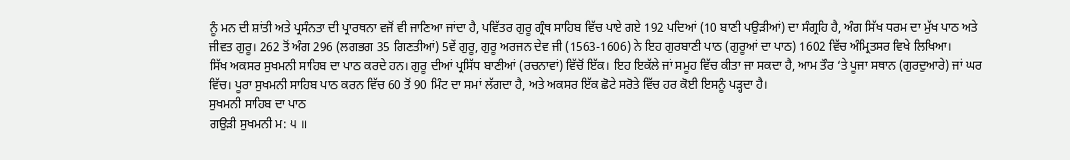ਨੂੰ ਮਨ ਦੀ ਸ਼ਾਂਤੀ ਅਤੇ ਪ੍ਰਸੰਨਤਾ ਦੀ ਪ੍ਰਾਰਥਨਾ ਵਜੋਂ ਵੀ ਜਾਣਿਆ ਜਾਂਦਾ ਹੈ, ਪਵਿੱਤਰ ਗੁਰੂ ਗ੍ਰੰਥ ਸਾਹਿਬ ਵਿੱਚ ਪਾਏ ਗਏ 192 ਪਦਿਆਂ (10 ਬਾਣੀ ਪਉੜੀਆਂ) ਦਾ ਸੰਗ੍ਰਹਿ ਹੈ, ਅੰਗ ਸਿੱਖ ਧਰਮ ਦਾ ਮੁੱਖ ਪਾਠ ਅਤੇ ਜੀਵਤ ਗੁਰੂ। 262 ਤੋਂ ਅੰਗ 296 (ਲਗਭਗ 35 ਗਿਣਤੀਆਂ) 5ਵੇਂ ਗੁਰੂ, ਗੁਰੂ ਅਰਜਨ ਦੇਵ ਜੀ (1563-1606) ਨੇ ਇਹ ਗੁਰਬਾਣੀ ਪਾਠ (ਗੁਰੂਆਂ ਦਾ ਪਾਠ) 1602 ਵਿੱਚ ਅੰਮ੍ਰਿਤਸਰ ਵਿਖੇ ਲਿਖਿਆ।
ਸਿੱਖ ਅਕਸਰ ਸੁਖਮਨੀ ਸਾਹਿਬ ਦਾ ਪਾਠ ਕਰਦੇ ਹਨ। ਗੁਰੂ ਦੀਆਂ ਪ੍ਰਸਿੱਧ ਬਾਣੀਆਂ (ਰਚਨਾਵਾਂ) ਵਿੱਚੋਂ ਇੱਕ। ਇਹ ਇਕੱਲੇ ਜਾਂ ਸਮੂਹ ਵਿੱਚ ਕੀਤਾ ਜਾ ਸਕਦਾ ਹੈ, ਆਮ ਤੌਰ ‘ਤੇ ਪੂਜਾ ਸਥਾਨ (ਗੁਰਦੁਆਰੇ) ਜਾਂ ਘਰ ਵਿੱਚ। ਪੂਰਾ ਸੁਖਮਨੀ ਸਾਹਿਬ ਪਾਠ ਕਰਨ ਵਿੱਚ 60 ਤੋਂ 90 ਮਿੰਟ ਦਾ ਸਮਾਂ ਲੱਗਦਾ ਹੈ, ਅਤੇ ਅਕਸਰ ਇੱਕ ਛੋਟੇ ਸਰੋਤੇ ਵਿੱਚ ਹਰ ਕੋਈ ਇਸਨੂੰ ਪੜ੍ਹਦਾ ਹੈ।
ਸੁਖਮਨੀ ਸਾਹਿਬ ਦਾ ਪਾਠ
ਗਉੜੀ ਸੁਖਮਨੀ ਮ: ੫ ॥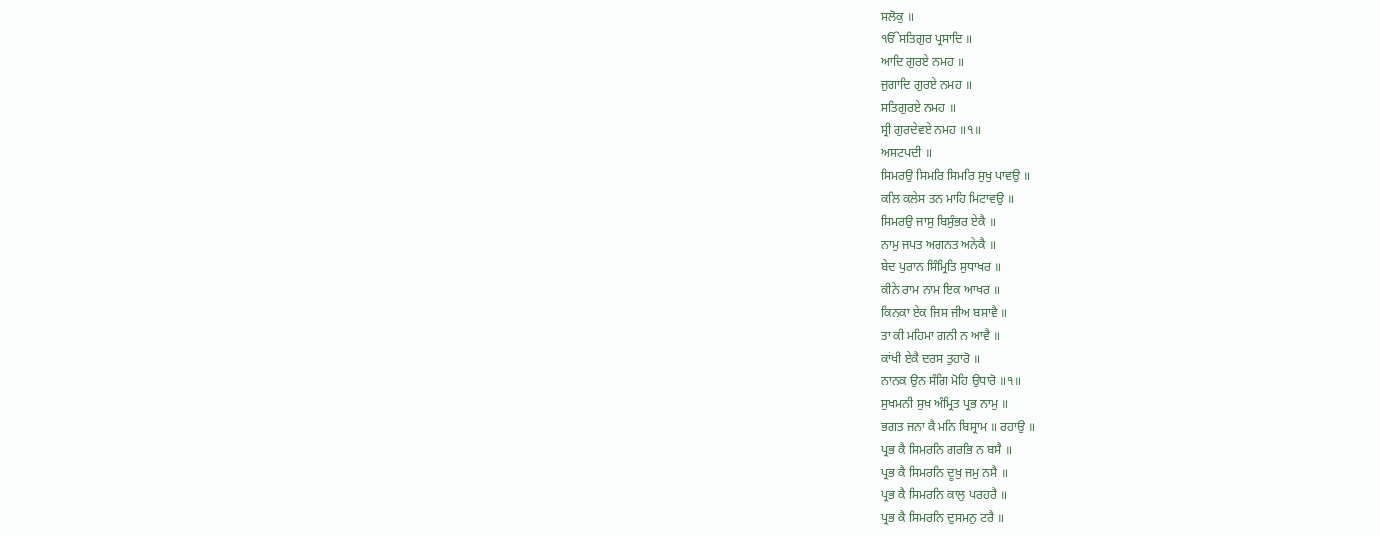ਸਲੋਕੁ ॥
ੴਸਤਿਗੁਰ ਪ੍ਰਸਾਦਿ ॥
ਆਦਿ ਗੁਰਏ ਨਮਹ ॥
ਜੁਗਾਦਿ ਗੁਰਏ ਨਮਹ ॥
ਸਤਿਗੁਰਏ ਨਮਹ ॥
ਸ੍ਰੀ ਗੁਰਦੇਵਏ ਨਮਹ ॥੧॥
ਅਸਟਪਦੀ ॥
ਸਿਮਰਉ ਸਿਮਰਿ ਸਿਮਰਿ ਸੁਖੁ ਪਾਵਉ ॥
ਕਲਿ ਕਲੇਸ ਤਨ ਮਾਹਿ ਮਿਟਾਵਉ ॥
ਸਿਮਰਉ ਜਾਸੁ ਬਿਸੁੰਭਰ ਏਕੈ ॥
ਨਾਮੁ ਜਪਤ ਅਗਨਤ ਅਨੇਕੈ ॥
ਬੇਦ ਪੁਰਾਨ ਸਿੰਮ੍ਰਿਤਿ ਸੁਧਾਖਰ ॥
ਕੀਨੇ ਰਾਮ ਨਾਮ ਇਕ ਆਖਰ ॥
ਕਿਨਕਾ ਏਕ ਜਿਸ ਜੀਅ ਬਸਾਵੈ ॥
ਤਾ ਕੀ ਮਹਿਮਾ ਗਨੀ ਨ ਆਵੈ ॥
ਕਾਂਖੀ ਏਕੈ ਦਰਸ ਤੁਹਾਰੋ ॥
ਨਾਨਕ ਉਨ ਸੰਗਿ ਮੋਹਿ ਉਧਾਰੋ ॥੧॥
ਸੁਖਮਨੀ ਸੁਖ ਅੰਮ੍ਰਿਤ ਪ੍ਰਭ ਨਾਮੁ ॥
ਭਗਤ ਜਨਾ ਕੈ ਮਨਿ ਬਿਸ੍ਰਾਮ ॥ ਰਹਾਉ ॥
ਪ੍ਰਭ ਕੈ ਸਿਮਰਨਿ ਗਰਭਿ ਨ ਬਸੈ ॥
ਪ੍ਰਭ ਕੈ ਸਿਮਰਨਿ ਦੂਖੁ ਜਮੁ ਨਸੈ ॥
ਪ੍ਰਭ ਕੈ ਸਿਮਰਨਿ ਕਾਲੁ ਪਰਹਰੈ ॥
ਪ੍ਰਭ ਕੈ ਸਿਮਰਨਿ ਦੁਸਮਨੁ ਟਰੈ ॥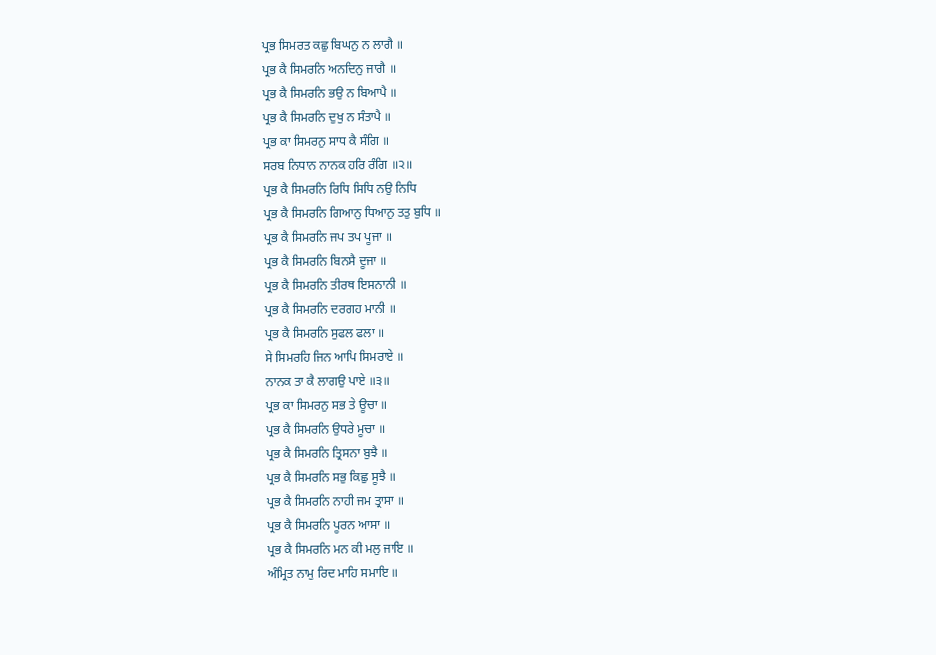ਪ੍ਰਭ ਸਿਮਰਤ ਕਛੁ ਬਿਘਨੁ ਨ ਲਾਗੈ ॥
ਪ੍ਰਭ ਕੈ ਸਿਮਰਨਿ ਅਨਦਿਨੁ ਜਾਗੈ ॥
ਪ੍ਰਭ ਕੈ ਸਿਮਰਨਿ ਭਉ ਨ ਬਿਆਪੈ ॥
ਪ੍ਰਭ ਕੈ ਸਿਮਰਨਿ ਦੁਖੁ ਨ ਸੰਤਾਪੈ ॥
ਪ੍ਰਭ ਕਾ ਸਿਮਰਨੁ ਸਾਧ ਕੈ ਸੰਗਿ ॥
ਸਰਬ ਨਿਧਾਨ ਨਾਨਕ ਹਰਿ ਰੰਗਿ ॥੨॥
ਪ੍ਰਭ ਕੈ ਸਿਮਰਨਿ ਰਿਧਿ ਸਿਧਿ ਨਉ ਨਿਧਿ
ਪ੍ਰਭ ਕੈ ਸਿਮਰਨਿ ਗਿਆਨੁ ਧਿਆਨੁ ਤਤੁ ਬੁਧਿ ॥
ਪ੍ਰਭ ਕੈ ਸਿਮਰਨਿ ਜਪ ਤਪ ਪੂਜਾ ॥
ਪ੍ਰਭ ਕੈ ਸਿਮਰਨਿ ਬਿਨਸੈ ਦੂਜਾ ॥
ਪ੍ਰਭ ਕੈ ਸਿਮਰਨਿ ਤੀਰਥ ਇਸਨਾਨੀ ॥
ਪ੍ਰਭ ਕੈ ਸਿਮਰਨਿ ਦਰਗਹ ਮਾਨੀ ॥
ਪ੍ਰਭ ਕੈ ਸਿਮਰਨਿ ਸੁਫਲ ਫਲਾ ॥
ਸੇ ਸਿਮਰਹਿ ਜਿਨ ਆਪਿ ਸਿਮਰਾਏ ॥
ਨਾਨਕ ਤਾ ਕੈ ਲਾਗਉ ਪਾਏ ॥੩॥
ਪ੍ਰਭ ਕਾ ਸਿਮਰਨੁ ਸਭ ਤੇ ਊਚਾ ॥
ਪ੍ਰਭ ਕੈ ਸਿਮਰਨਿ ਉਧਰੇ ਮੂਚਾ ॥
ਪ੍ਰਭ ਕੈ ਸਿਮਰਨਿ ਤ੍ਰਿਸਨਾ ਬੁਝੈ ॥
ਪ੍ਰਭ ਕੈ ਸਿਮਰਨਿ ਸਭੁ ਕਿਛੁ ਸੂਝੈ ॥
ਪ੍ਰਭ ਕੈ ਸਿਮਰਨਿ ਨਾਹੀ ਜਮ ਤ੍ਰਾਸਾ ॥
ਪ੍ਰਭ ਕੈ ਸਿਮਰਨਿ ਪੂਰਨ ਆਸਾ ॥
ਪ੍ਰਭ ਕੈ ਸਿਮਰਨਿ ਮਨ ਕੀ ਮਲੁ ਜਾਇ ॥
ਅੰਮ੍ਰਿਤ ਨਾਮੁ ਰਿਦ ਮਾਹਿ ਸਮਾਇ ॥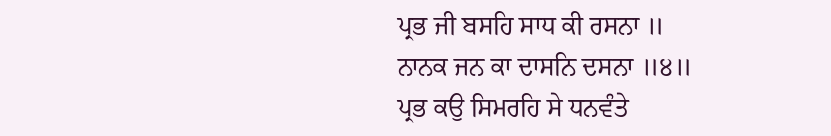ਪ੍ਰਭ ਜੀ ਬਸਹਿ ਸਾਧ ਕੀ ਰਸਨਾ ॥
ਨਾਨਕ ਜਨ ਕਾ ਦਾਸਨਿ ਦਸਨਾ ॥੪॥
ਪ੍ਰਭ ਕਉ ਸਿਮਰਹਿ ਸੇ ਧਨਵੰਤੇ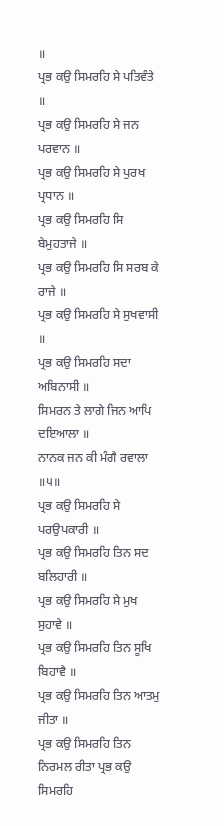॥
ਪ੍ਰਭ ਕਉ ਸਿਮਰਹਿ ਸੇ ਪਤਿਵੰਤੇ ॥
ਪ੍ਰਭ ਕਉ ਸਿਮਰਹਿ ਸੇ ਜਨ ਪਰਵਾਨ ॥
ਪ੍ਰਭ ਕਉ ਸਿਮਰਹਿ ਸੇ ਪੁਰਖ ਪ੍ਰਧਾਨ ॥
ਪ੍ਰਭ ਕਉ ਸਿਮਰਹਿ ਸਿ ਬੇਮੁਹਤਾਜੇ ॥
ਪ੍ਰਭ ਕਉ ਸਿਮਰਹਿ ਸਿ ਸਰਬ ਕੇ ਰਾਜੇ ॥
ਪ੍ਰਭ ਕਉ ਸਿਮਰਹਿ ਸੇ ਸੁਖਵਾਸੀ ॥
ਪ੍ਰਭ ਕਉ ਸਿਮਰਹਿ ਸਦਾ ਅਬਿਨਾਸੀ ॥
ਸਿਮਰਨ ਤੇ ਲਾਗੇ ਜਿਨ ਆਪਿ ਦਇਆਲਾ ॥
ਨਾਨਕ ਜਨ ਕੀ ਮੰਗੈ ਰਵਾਲਾ ॥੫॥
ਪ੍ਰਭ ਕਉ ਸਿਮਰਹਿ ਸੇ ਪਰਉਪਕਾਰੀ ॥
ਪ੍ਰਭ ਕਉ ਸਿਮਰਹਿ ਤਿਨ ਸਦ ਬਲਿਹਾਰੀ ॥
ਪ੍ਰਭ ਕਉ ਸਿਮਰਹਿ ਸੇ ਮੁਖ ਸੁਹਾਵੇ ॥
ਪ੍ਰਭ ਕਉ ਸਿਮਰਹਿ ਤਿਨ ਸੂਖਿ ਬਿਹਾਵੈ ॥
ਪ੍ਰਭ ਕਉ ਸਿਮਰਹਿ ਤਿਨ ਆਤਮੁ ਜੀਤਾ ॥
ਪ੍ਰਭ ਕਉ ਸਿਮਰਹਿ ਤਿਨ ਨਿਰਮਲ ਰੀਤਾ ਪ੍ਰਭ ਕਉ ਸਿਮਰਹਿ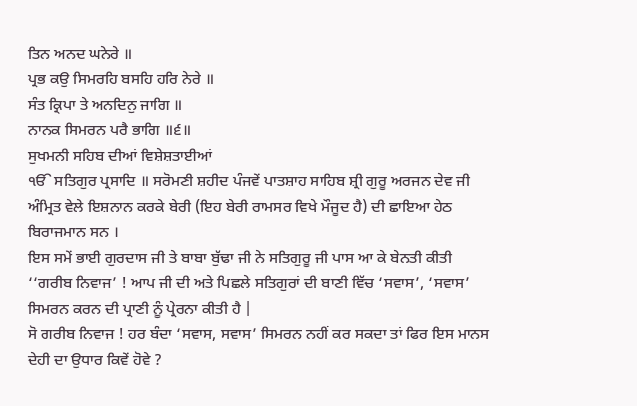ਤਿਨ ਅਨਦ ਘਨੇਰੇ ॥
ਪ੍ਰਭ ਕਉ ਸਿਮਰਹਿ ਬਸਹਿ ਹਰਿ ਨੇਰੇ ॥
ਸੰਤ ਕ੍ਰਿਪਾ ਤੇ ਅਨਦਿਨੁ ਜਾਗਿ ॥
ਨਾਨਕ ਸਿਮਰਨ ਪਰੈ ਭਾਗਿ ॥੬॥
ਸੁਖਮਨੀ ਸਹਿਬ ਦੀਆਂ ਵਿਸ਼ੇਸ਼ਤਾਈਆਂ
ੴ ਸਤਿਗੁਰ ਪ੍ਰਸਾਦਿ ॥ ਸਰੋਮਣੀ ਸ਼ਹੀਦ ਪੰਜਵੇਂ ਪਾਤਸ਼ਾਹ ਸਾਹਿਬ ਸ਼੍ਰੀ ਗੁਰੂ ਅਰਜਨ ਦੇਵ ਜੀ ਅੰਮ੍ਰਿਤ ਵੇਲੇ ਇਸ਼ਨਾਨ ਕਰਕੇ ਬੇਰੀ (ਇਹ ਬੇਰੀ ਰਾਮਸਰ ਵਿਖੇ ਮੌਜੂਦ ਹੈ) ਦੀ ਛਾਇਆ ਹੇਠ ਬਿਰਾਜਮਾਨ ਸਨ ।
ਇਸ ਸਮੇਂ ਭਾਈ ਗੁਰਦਾਸ ਜੀ ਤੇ ਬਾਬਾ ਬੁੱਢਾ ਜੀ ਨੇ ਸਤਿਗੁਰੂ ਜੀ ਪਾਸ ਆ ਕੇ ਬੇਨਤੀ ਕੀਤੀ ‘‘ਗਰੀਬ ਨਿਵਾਜ’ ! ਆਪ ਜੀ ਦੀ ਅਤੇ ਪਿਛਲੇ ਸਤਿਗੁਰਾਂ ਦੀ ਬਾਣੀ ਵਿੱਚ ‘ਸਵਾਸ’, ‘ਸਵਾਸ’ ਸਿਮਰਨ ਕਰਨ ਦੀ ਪ੍ਰਾਣੀ ਨੂੰ ਪ੍ਰੇਰਨਾ ਕੀਤੀ ਹੈ |
ਸੋ ਗਰੀਬ ਨਿਵਾਜ ! ਹਰ ਬੰਦਾ ‘ਸਵਾਸ, ਸਵਾਸ’ ਸਿਮਰਨ ਨਹੀਂ ਕਰ ਸਕਦਾ ਤਾਂ ਫਿਰ ਇਸ ਮਾਨਸ ਦੇਹੀ ਦਾ ਉਧਾਰ ਕਿਵੇਂ ਹੋਵੇ ?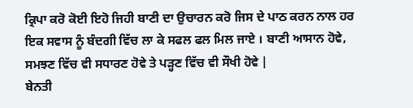ਕ੍ਰਿਪਾ ਕਰੋ ਕੋਈ ਇਹੋ ਜਿਹੀ ਬਾਣੀ ਦਾ ਉਚਾਰਨ ਕਰੋ ਜਿਸ ਦੇ ਪਾਠ ਕਰਨ ਨਾਲ ਹਰ ਇਕ ਸਵਾਸ ਨੂੰ ਬੰਦਗੀ ਵਿੱਚ ਲਾ ਕੇ ਸਫਲ ਫਲ ਮਿਲ ਜਾਏ । ਬਾਣੀ ਆਸਾਨ ਹੋਵੇ, ਸਮਝਣ ਵਿੱਚ ਵੀ ਸਧਾਰਣ ਹੋਵੇ ਤੇ ਪੜ੍ਹਣ ਵਿੱਚ ਵੀ ਸੌਖੀ ਹੋਵੇ |
ਬੇਨਤੀ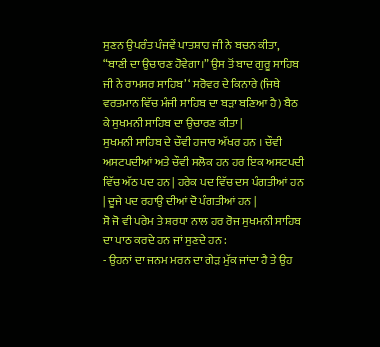ਸੁਣਨ ਉਪਰੰਤ ਪੰਜਵੇਂ ਪਾਤਸ਼ਾਹ ਜੀ ਨੇ ਬਚਨ ਕੀਤਾ, “ਬਾਣੀ ਦਾ ਉਚਾਰਣ ਹੋਵੇਗਾ।” ਉਸ ਤੋਂ ਬਾਦ ਗੁਰੂ ਸਾਹਿਬ ਜੀ ਨੇ ਰਾਮਸਰ ਸਾਹਿਬ’ ‘ ਸਰੋਵਰ ਦੇ ਕਿਨਾਰੇ (ਜਿਥੇ ਵਰਤਮਾਨ ਵਿੱਚ ਮੰਜੀ ਸਾਹਿਬ ਦਾ ਬੜਾ ਬਣਿਆ ਹੈ) ਬੈਠ ਕੇ ਸੁਖਮਨੀ ਸਾਹਿਬ ਦਾ ਉਚਾਰਣ ਕੀਤਾ |
ਸੁਖਮਨੀ ਸਾਹਿਬ ਦੇ ਚੌਵੀ ਹਜਾਰ ਅੱਖਰ ਹਨ । ਚੌਵੀ ਅਸਟਪਦੀਆਂ ਅਤੇ ਚੌਵੀ ਸਲੋਕ ਹਨ ਹਰ ਇਕ ਅਸਟਪਦੀ ਵਿੱਚ ਅੱਠ ਪਦ ਹਨ | ਹਰੇਕ ਪਦ ਵਿੱਚ ਦਸ ਪੰਗਤੀਆਂ ਹਨ | ਦੂਜੇ ਪਦ ਰਹਾਉ ਦੀਆਂ ਦੋ ਪੰਗਤੀਆਂ ਹਨ |
ਸੋ ਜੋ ਵੀ ਪਰੇਮ ਤੇ ਸ਼ਰਧਾ ਨਾਲ ਹਰ ਰੋਜ ਸੁਖਮਨੀ ਸਾਹਿਬ ਦਾ ਪਾਠ ਕਰਦੇ ਹਨ ਜਾਂ ਸੁਣਦੇ ਹਨ :
- ਉਹਨਾਂ ਦਾ ਜਨਮ ਮਰਨ ਦਾ ਗੇੜ ਮੁੱਕ ਜਾਂਦਾ ਹੈ ਤੇ ਉਹ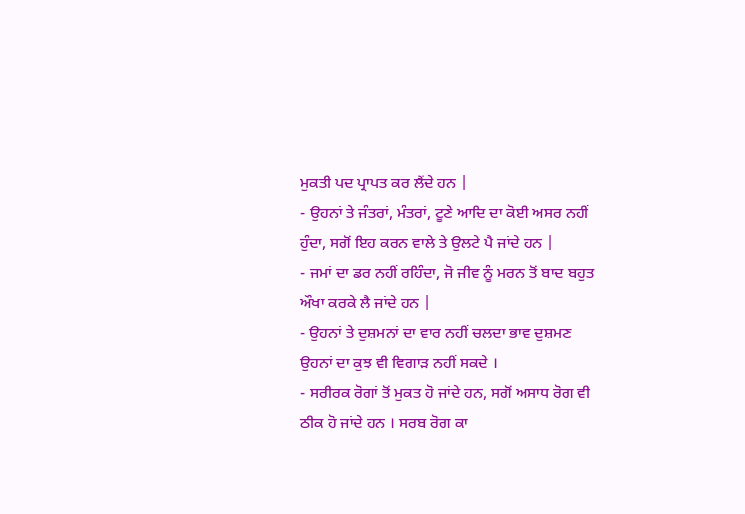ਮੁਕਤੀ ਪਦ ਪ੍ਰਾਪਤ ਕਰ ਲੈਂਦੇ ਹਨ |
- ਉਹਨਾਂ ਤੇ ਜੰਤਰਾਂ, ਮੰਤਰਾਂ, ਟੂਣੇ ਆਦਿ ਦਾ ਕੋਈ ਅਸਰ ਨਹੀਂ ਹੁੰਦਾ, ਸਗੋਂ ਇਹ ਕਰਨ ਵਾਲੇ ਤੇ ਉਲਟੇ ਪੈ ਜਾਂਦੇ ਹਨ |
- ਜਮਾਂ ਦਾ ਡਰ ਨਹੀਂ ਰਹਿੰਦਾ, ਜੋ ਜੀਵ ਨੂੰ ਮਰਨ ਤੋਂ ਬਾਦ ਬਹੁਤ ਔਖਾ ਕਰਕੇ ਲੈ ਜਾਂਦੇ ਹਨ |
- ਉਹਨਾਂ ਤੇ ਦੁਸ਼ਮਨਾਂ ਦਾ ਵਾਰ ਨਹੀਂ ਚਲਦਾ ਭਾਵ ਦੁਸ਼ਮਣ ਉਹਨਾਂ ਦਾ ਕੁਝ ਵੀ ਵਿਗਾੜ ਨਹੀਂ ਸਕਦੇ ।
- ਸਰੀਰਕ ਰੋਗਾਂ ਤੋਂ ਮੁਕਤ ਹੋ ਜਾਂਦੇ ਹਨ, ਸਗੋਂ ਅਸਾਧ ਰੋਗ ਵੀ ਠੀਕ ਹੋ ਜਾਂਦੇ ਹਨ । ਸਰਬ ਰੋਗ ਕਾ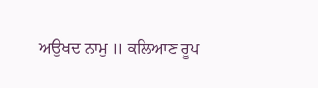ਅਉਖਦ ਨਾਮੁ ॥ ਕਲਿਆਣ ਰੂਪ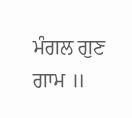ਮੰਗਲ ਗੁਣ ਗਾਮ ॥